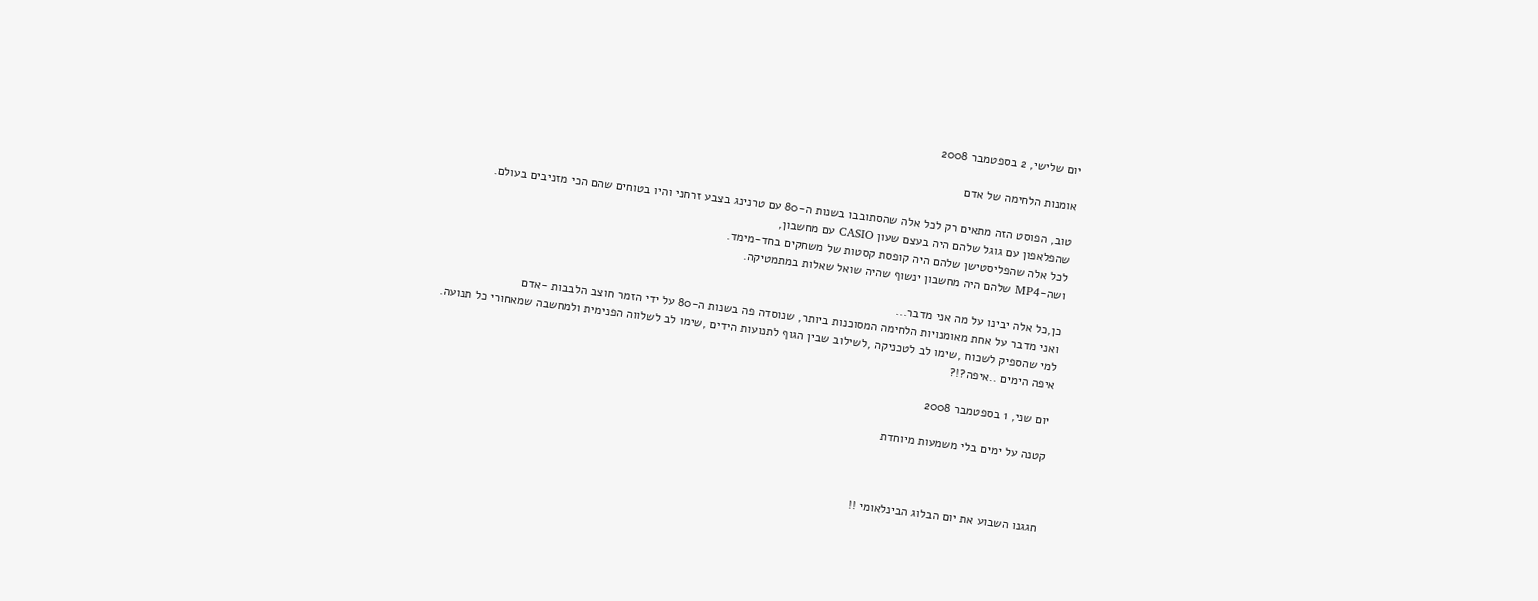יום שלישי, 2 בספטמבר 2008

אומנות הלחימה של אדם

טוב, הפוסט הזה מתאים רק לכל אלה שהסתובבו בשנות ה-80 עם טרנינג בצבע זרחני והיו בטוחים שהם הכי מזניבים בעולם.
שהפלאפון עם גוגל שלהם היה בעצם שעון CASIO עם מחשבון,
לכל אלה שהפליסטישן שלהם היה קופסת קסטות של משחקים בחד-מימד.
ושה-MP4 שלהם היה מחשבון ינשוף שהיה שואל שאלות במתמטיקה.

כן,כל אלה יבינו על מה אני מדבר...
ואני מדבר על אחת מאומנויות הלחימה המסוכנות ביותר, שנוסדה פה בשנות ה-80 על ידי הזמר חוצב הלבבות -אדם
למי שהספיק לשכוח ,שימו לב לטכניקה ,לשילוב שבין הגוף לתנועות הידים ,שימו לב לשלווה הפנימית ולמחשבה שמאחורי כל תנועה.
איפה הימים ..איפה?!?

יום שני, 1 בספטמבר 2008

קטנה על ימים בלי משמעות מיוחדת



חגגנו השבוע את יום הבלוג הבינלאומי !!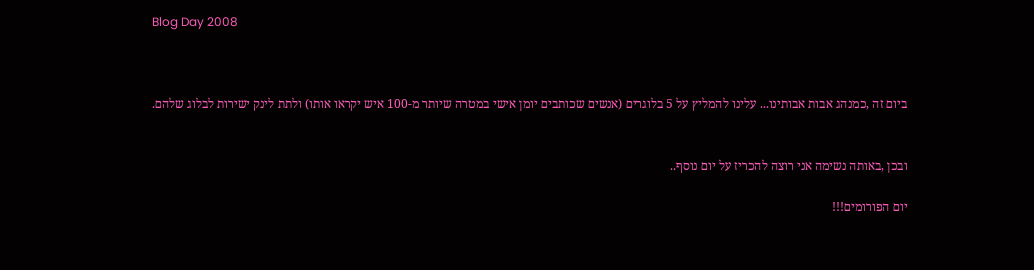Blog Day 2008



ביום זה ,כמנהג אבות אבותינו... עלינו להמליץ על 5 בלוגרים (אנשים שכותבים יומן אישי במטרה שיותר מ-100 איש יקראו אותו) ולתת לינק ישירות לבלוג שלהם.


ובכן ,באותה נשימה אני רוצה להכריז על יום נוסף..

יום הפורומים!!!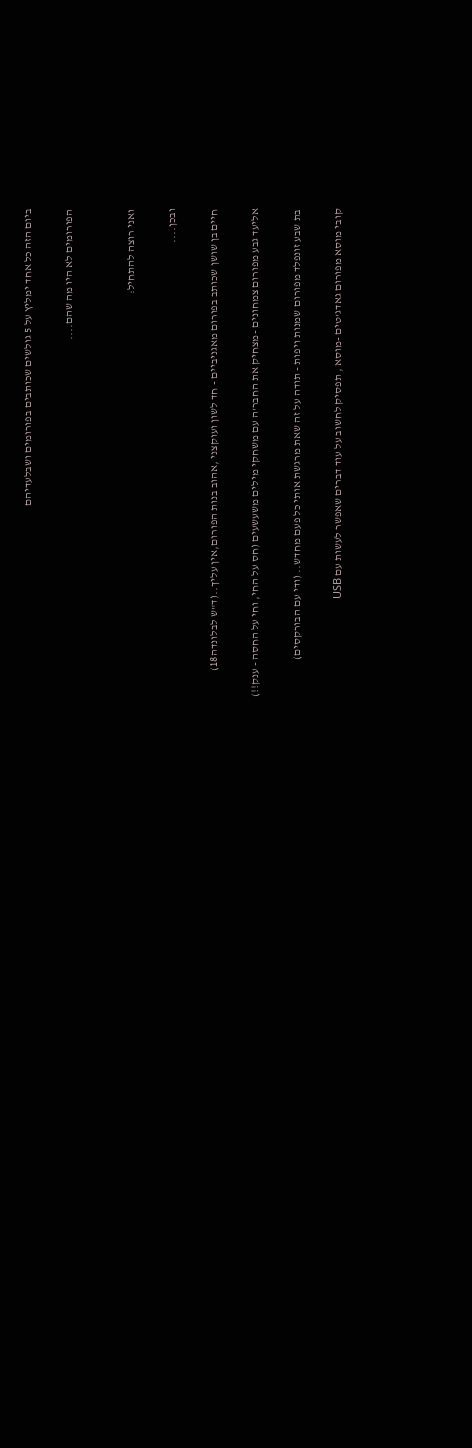ביום הזה כל אחד ימליץ על 5 גולשים שכותבים בפורומים ושבלעדיהם

הפורומים לא היו מה שהם....


ואני רוצה להתחיל:

ובכן....

חיים בן שושן שכותב בפורום מאגניביים - חד לשון ועוקצני ,אהוב בנות הפורום,אין עליך..(ד"ש לבלונדה18)

אליעד גבע מפורום צמחונים -מצחיק את החבר'ה עם משחקי מילים משעשעים (חס על החי, וחי על החסה - ענק!!)

בת שבע זונפלד מפורום שמנות ויפות - תודה על זה שאת מרגשת אותי כל פעם מחדש.. (ודי עם הבורקסים)

קובי מוסא מפורום גאדג'טים -מוסא , תפסיק לחשוב על עוד דברים שאפשר לעשות עם USB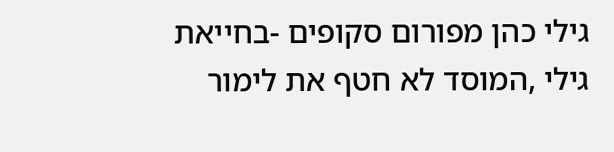גילי כהן מפורום סקופים -בחייאת גילי ,המוסד לא חטף את לימור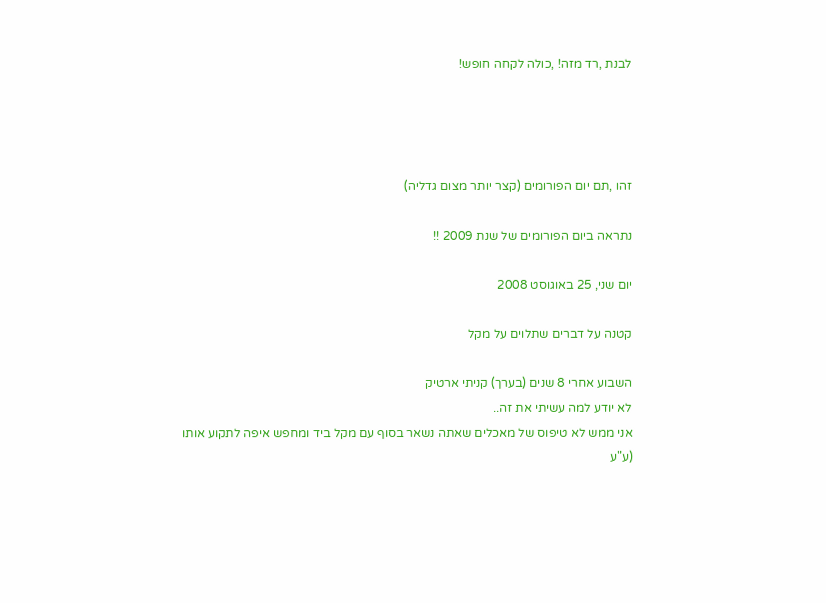לבנת ,רד מזה! ,כולה לקחה חופש!




זהו ,תם יום הפורומים (קצר יותר מצום גדליה)

נתראה ביום הפורומים של שנת 2009 !!

יום שני, 25 באוגוסט 2008

קטנה על דברים שתלוים על מקל

השבוע אחרי 8 שנים (בערך) קניתי ארטיק
לא יודע למה עשיתי את זה..
אני ממש לא טיפוס של מאכלים שאתה נשאר בסוף עם מקל ביד ומחפש איפה לתקוע אותו
(ע"ע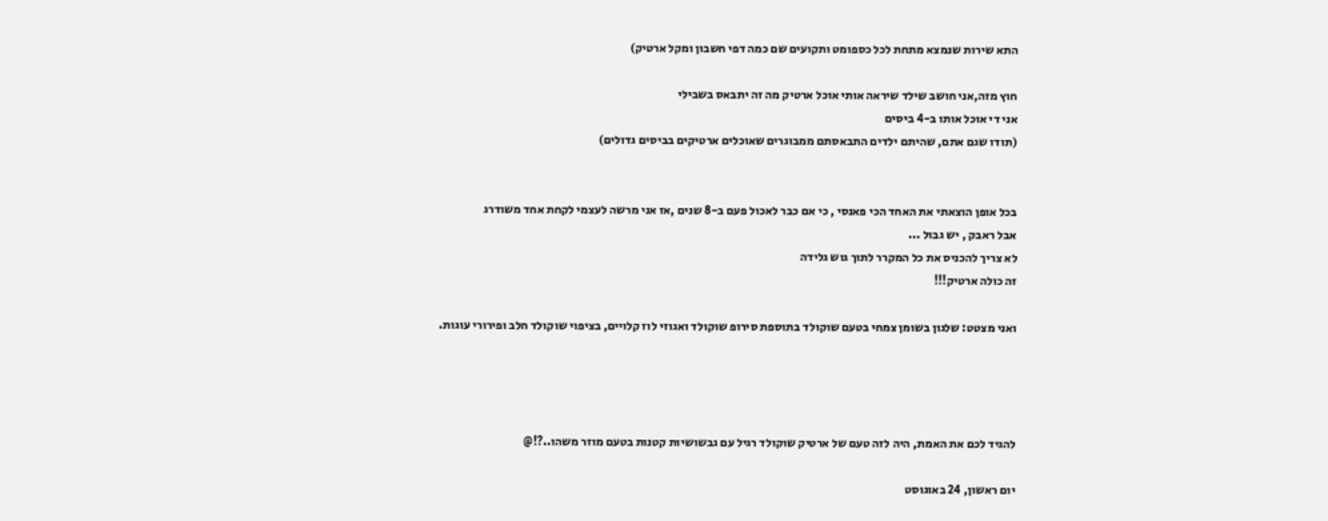התא שירות שנמצא מתחת לכל כספומט ותקועים שם כמה דפי חשבון ומקל ארטיק)

חוץ מזה,אני חושב שילד שיראה אותי אוכל ארטיק מה זה יתבאס בשבילי
אני די אוכל אותו ב-4 ביסים
(תודו שגם אתם, שהיתם ילדים התבאסתם ממבוגרים שאוכלים ארטיקים בביסים גדולים)


בכל אופן הוצאתי את האחד הכי פאנסי , כי אם כבר לאכול פעם ב-8 שנים ,אז אני מרשה לעצמי לקחת אחד משודרג
אבל ראבק , יש גבול ...
לא צריך להכניס את כל המקרר לתוך גוש גלידה
זה כולה ארטיק!!!

ואני מצטט: שלגון בשומן צמחי בטעם שוקולד בתוספת סירופ שוקולד ואגוזי לוז קלויים, בציפוי שוקולד חלב ופירורי עוגות.




להגיד לכם את האמת, היה לזה טעם של ארטיק שוקולד רגיל עם גבשושיות קטנות בטעם מוזר משהו..?!@

יום ראשון, 24 באוגוסט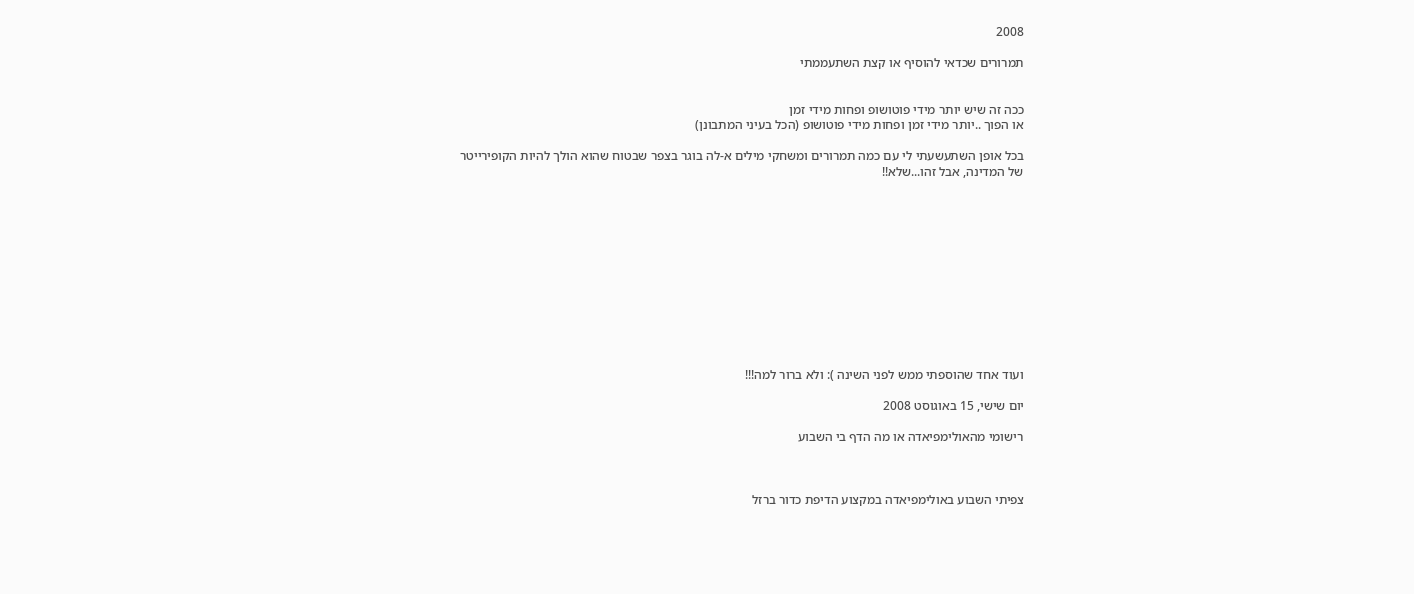2008

תמרורים שכדאי להוסיף או קצת השתעממתי


ככה זה שיש יותר מידי פוטושופ ופחות מידי זמן
או הפוך ..יותר מידי זמן ופחות מידי פוטושופ (הכל בעיני המתבונן)

בכל אופן השתעשעתי לי עם כמה תמרורים ומשחקי מילים א-לה בוגר בצפר שבטוח שהוא הולך להיות הקופירייטר
של המדינה, אבל זהו...שלא!!












ועוד אחד שהוספתי ממש לפני השינה ): ולא ברור למה!!!

יום שישי, 15 באוגוסט 2008

רישומי מהאולימפיאדה או מה הדף בי השבוע



צפיתי השבוע באולימפיאדה במקצוע הדיפת כדור ברזל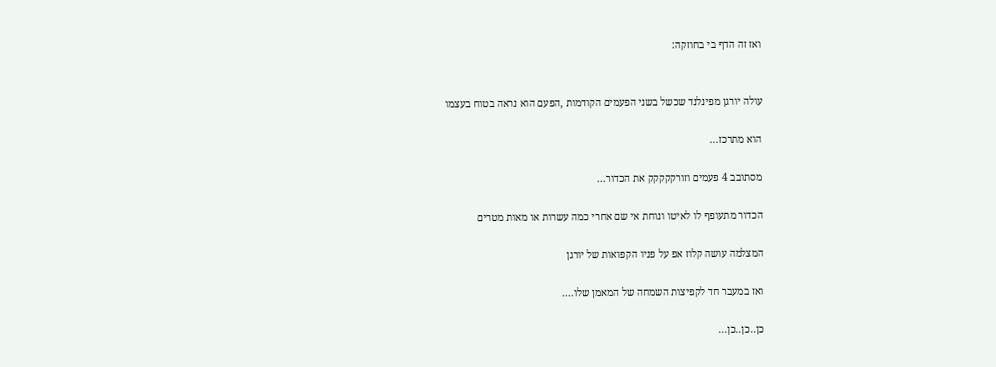ואז זה הדף בי בחוזקה:


עולה יורגן מפינלנד שכשל בשני הפעמים הקודמות ,הפעם הוא נראה בטוח בעצמו

הוא מתרכז...

מסתובב 4 פעמים וזורקקקקק את הכדור...

הכדור מתעופף לו לאיטו ונוחת אי שם אחרי כמה עשרות או מאות מטרים

המצלמה עושה קלוז אפ על פניו הקפואות של יורגן

ואז במעבר חד לקפיצות השמחה של המאמן שלו....

כן..כן..כן...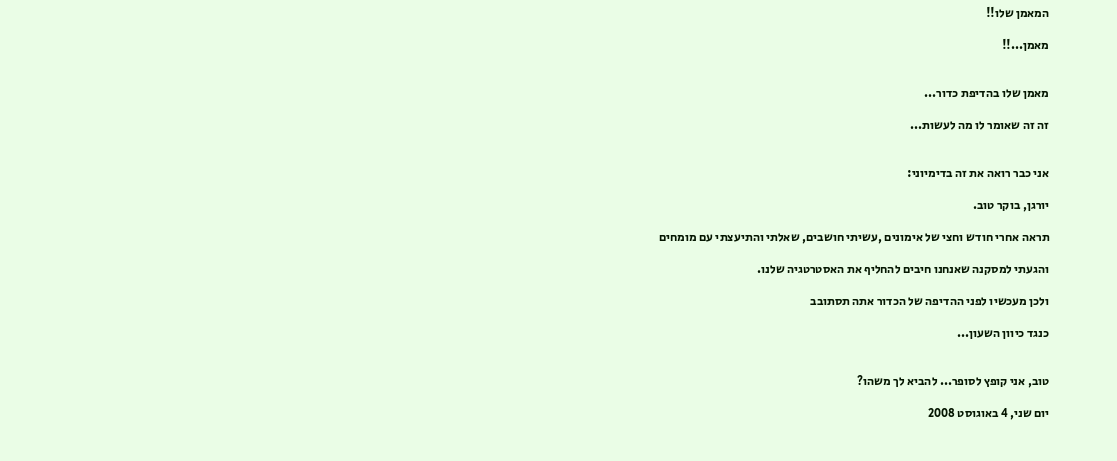המאמן שלו!!

מאמן...!!


מאמן שלו בהדיפת כדור...

זה זה שאומר לו מה לעשות...


אני כבר רואה את זה בדימיוני:

יורגן, בוקר טוב.

תראה אחרי חודש וחצי של אימונים ,עשיתי חושבים, שאלתי והתיעצתי עם מומחים

והגעתי למסקנה שאנחנו חיבים להחליף את האסטרטגיה שלנו.

ולכן מעכשיו לפני ההדיפה של הכדור אתה תסתובב

כנגד כיוון השעון...


טוב, אני קופץ לסופר... להביא לך משהו?

יום שני, 4 באוגוסט 2008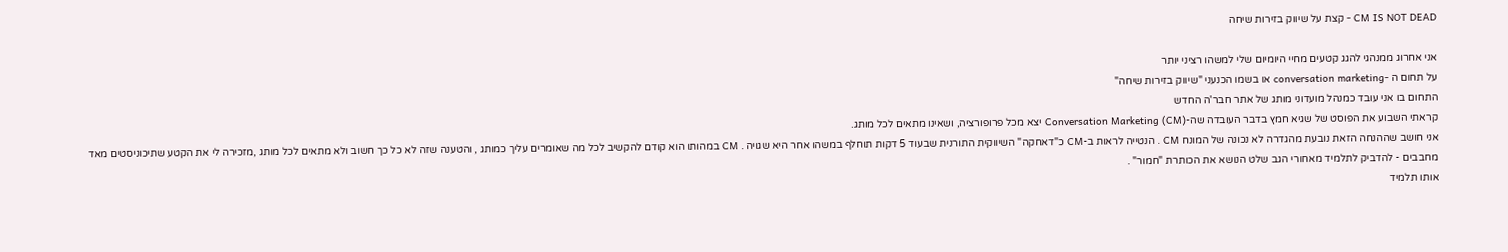CM IS NOT DEAD - קצת על שיווק בזירות שיחה

אני אחרוג ממנהגי להגג קטעים מחיי היומיום שלי למשהו רציני יותר
על תחום ה -conversation marketing או בשמו הכנעני "שיווק בזירות שיחה"
התחום בו אני עובד כמנהל מועדוני מותג של אתר חבר'ה החדש
קראתי השבוע את הפוסט של שגיא חמץ בדבר העובדה שה-(Conversation Marketing (CM יצא מכל פרופורציה, ושאינו מתאים לכל מותג.
אני חושב שההנחה הזאת נובעת מהגדרה לא נכונה של המונח CM . הנטייה לראות ב-CM כ"דאחקה" השיווקית התורנית שבעוד 5 דקות תוחלף במשהו אחר היא שגויה . CM במהותו הוא קודם להקשיב לכל מה שאומרים עליך כמותג , והטענה שזה לא כל כך חשוב ולא מתאים לכל מותג ,מזכירה לי את הקטע שתיכוניסטים מאד מחבבים - להדביק לתלמיד מאחורי הגב שלט הנושא את הכותרת "חמור" .
אותו תלמיד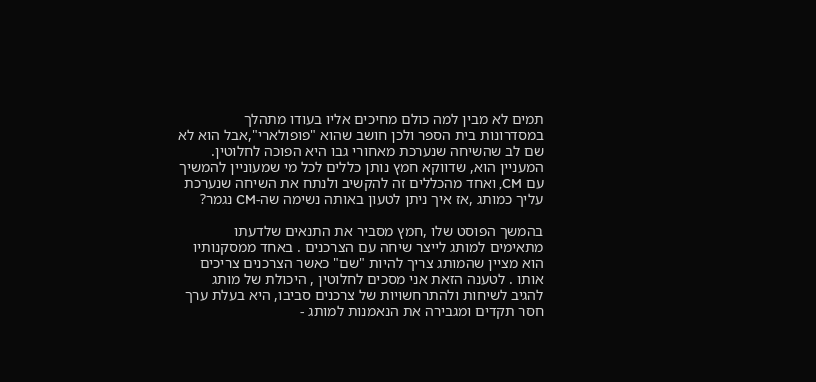תמים לא מבין למה כולם מחיכים אליו בעודו מתהלך במסדרונות בית הספר ולכן חושב שהוא "פופולארי",אבל הוא לא שם לב שהשיחה שנערכת מאחורי גבו היא הפוכה לחלוטין.
המעניין הוא, שדווקא חמץ נותן כללים לכל מי שמעוניין להמשיך עם CM, ואחד מהכללים זה להקשיב ולנתח את השיחה שנערכת עליך כמותג ,אז איך ניתן לטעון באותה נשימה שה-CM נגמר?

בהמשך הפוסט שלו ,חמץ מסביר את התנאים שלדעתו מתאימים למותג לייצר שיחה עם הצרכנים . באחד ממסקנותיו הוא מציין שהמותג צריך להיות "שם" כאשר הצרכנים צריכים אותו . לטענה הזאת אני מסכים לחלוטין , היכולת של מותג להגיב לשיחות ולהתרחשויות של צרכנים סביבו, היא בעלת ערך חסר תקדים ומגבירה את הנאמנות למותג -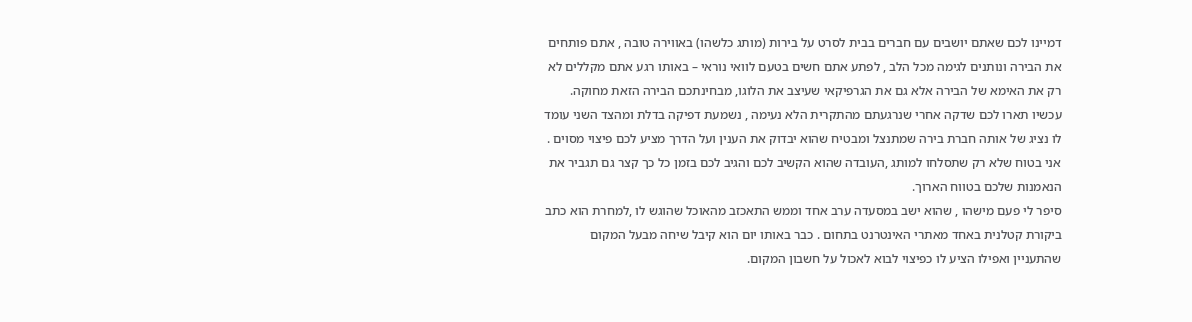דמיינו לכם שאתם יושבים עם חברים בבית לסרט על בירות (מותג כלשהו) באווירה טובה , אתם פותחים את הבירה ונותנים לגימה מכל הלב , לפתע אתם חשים בטעם לוואי נוראי – באותו רגע אתם מקללים לא רק את האימא של הבירה אלא גם את הגרפיקאי שעיצב את הלוגו, מבחינתכם הבירה הזאת מחוקה.
עכשיו תארו לכם שדקה אחרי שנרגעתם מהתקרית הלא נעימה , נשמעת דפיקה בדלת ומהצד השני עומד לו נציג של אותה חברת בירה שמתנצל ומבטיח שהוא יבדוק את הענין ועל הדרך מציע לכם פיצוי מסוים . אני בטוח שלא רק שתסלחו למותג ,העובדה שהוא הקשיב לכם והגיב לכם בזמן כל כך קצר גם תגביר את הנאמנות שלכם בטווח הארוך.
סיפר לי פעם מישהו , שהוא ישב במסעדה ערב אחד וממש התאכזב מהאוכל שהוגש לו ,למחרת הוא כתב ביקורת קטלנית באחד מאתרי האינטרנט בתחום . כבר באותו יום הוא קיבל שיחה מבעל המקום שהתעניין ואפילו הציע לו כפיצוי לבוא לאכול על חשבון המקום.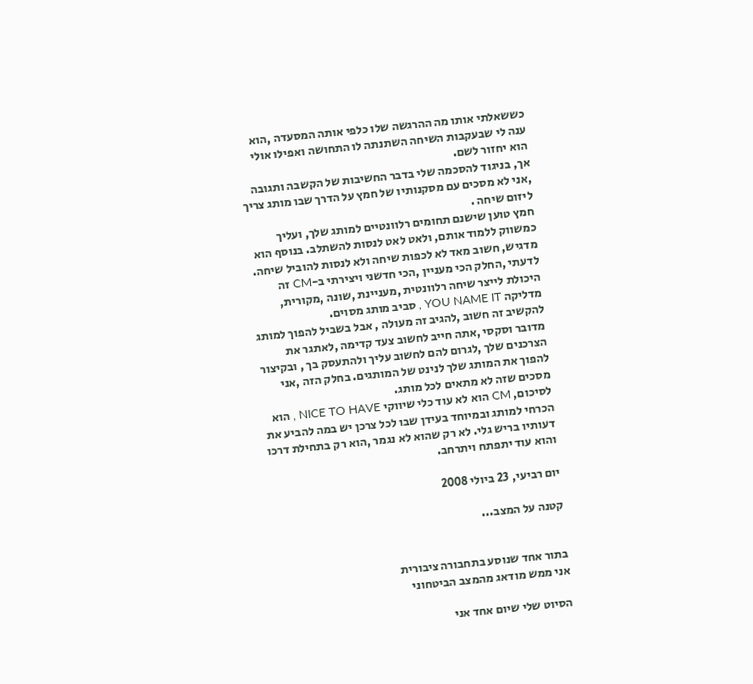כששאלתי אותו מה ההרגשה שלו כלפי אותה המסעדה ,הוא ענה לי שבעקבות השיחה השתנתה לו התחושה ואפילו אולי הוא יחזור לשם.
אך, בניגוד להסכמה שלי בדבר החשיבות של הקשבה ותגובה ,אני לא מסכים עם מסקנותיו של חמץ על הדרך שבו מותג צריך ליזום שיחה .
חמץ טוען שישנם תחומים רלוונטיים למותג שלך, ועליך כמשווק ללמוד אותם, ולאט לאט לנסות להשתלב. בנוסף הוא מדגיש, חשוב מאד לא לכפות שיחה ולא לנסות להוביל שיחה.
לדעתי ,החלק הכי מעניין ,הכי חדשני ויצירתי ב-CM זה היכולת לייצר שיחה רלוונטית ,מעניינת ,שונה ,מקורית, מדליקה YOU NAME IT , סביב מותג מסוים.
להקשיב זה חשוב ,להגיב זה מעולה , אבל בשביל להפוך למותג מדובר וסקסי ,אתה חייב לחשוב צעד קדימה ,לאתגר את הצרכנים שלך ,לגרום להם לחשוב עליך ולהתעסק בך , ובקיצור להפוך את המותג שלך לנינט של המותגים. בחלק הזה ,אני מסכים שזה לא מתאים לכל מותג.
לסיכום, CM הוא לא עוד כלי שיווקי NICE TO HAVE , הוא הכרחי למותג ובמיוחד בעידן שבו לכל צרכן יש במה להביע את דעותיו בריש גלי. לא רק שהוא לא נגמר ,הוא רק בתחילת דרכו והוא עוד יתפתח ויתרחב.

יום רביעי, 23 ביולי 2008

קטנה על המצב...


בתור אחד שנוסע בתחבורה ציבורית
אני ממש מודאג מהמצב הביטחוני

הסיוט שלי שיום אחד אני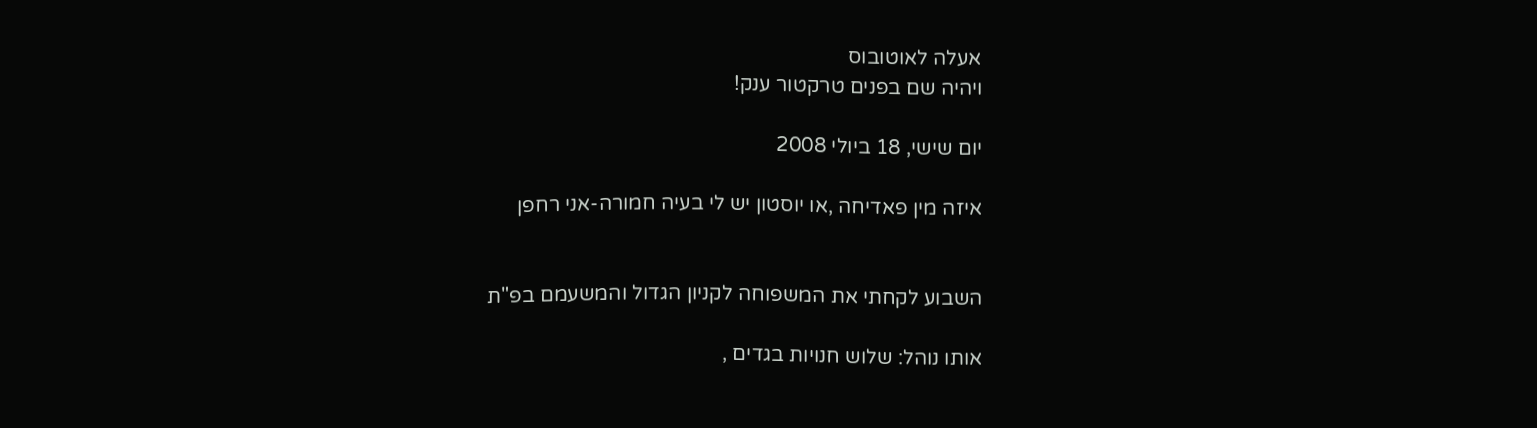אעלה לאוטובוס
ויהיה שם בפנים טרקטור ענק!

יום שישי, 18 ביולי 2008

איזה מין פאדיחה ,או יוסטון יש לי בעיה חמורה-אני רחפן


השבוע לקחתי את המשפוחה לקניון הגדול והמשעמם בפ"ת

אותו נוהל: שלוש חנויות בגדים ,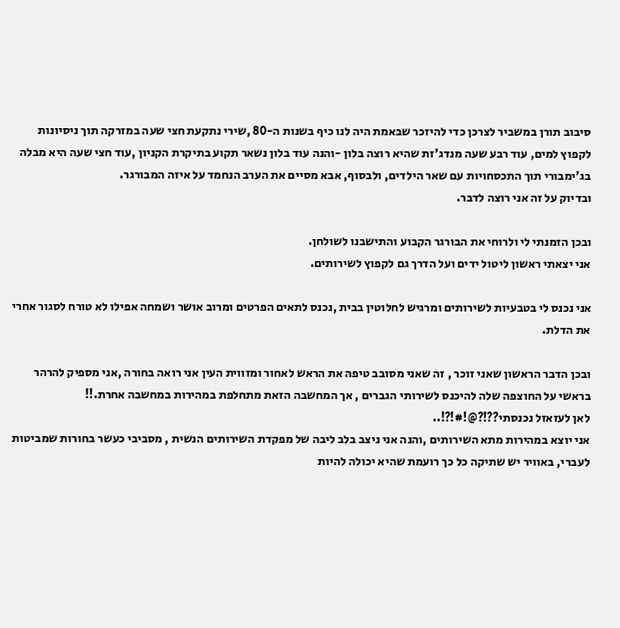סיבוב תורן במשביר לצרכן כדי להיזכר שבאמת היה לנו כיף בשנות ה-80 ,שירי נתקעת חצי שעה במזרקה תוך ניסיונות לקפוץ למים, עוד רבע שעה מנדג'זת שהיא רוצה בלון -והנה עוד בלון נשאר תקוע בתיקרת הקניון ,עוד חצי שעה היא מבלה בג'ימבורי תוך התכסחויות עם שאר הילדים, ולבסוף, אבא מסיים את הערב הנחמד על איזה המבורגר.
ובדיוק על זה אני רוצה לדבר.

ובכן הזמנתי לי ולרוחי את הבורגר הקבוע והתישבנו לשולחן.
אני יצאתי ראשון ליטול ידים ועל הדרך גם לקפוץ לשירותים.

אני נכנס לי בטבעיות לשירותים ומרגיש לחלוטין בבית ,נכנס לתאים הפרטים ומרוב אושר ושמחה אפילו לא טורח לסגור אחרי את הדלת.

ובכן הדבר הראשון שאני זוכר , זה שאני מסובב טיפה את הראש לאחור ומזווית העין אני רואה בחורה ,אני מספיק להרהר בראשי על החוצפה שלה להיכנס לשירותי הגברים , אך המחשבה הזאת מתחלפת במהירות במחשבה אחרת.!!
לאן לעזאזל נכנסתי??!?@!#!?!..
אני יוצא במהירות מתא השירותים ,והנה אני ניצב בלב ליבה של מפקדת השירותים הנשית , מסביבי כעשר בחורות שמביטות לעברי, באוויר יש שתיקה כל כך רועמת שהיא יכולה להיות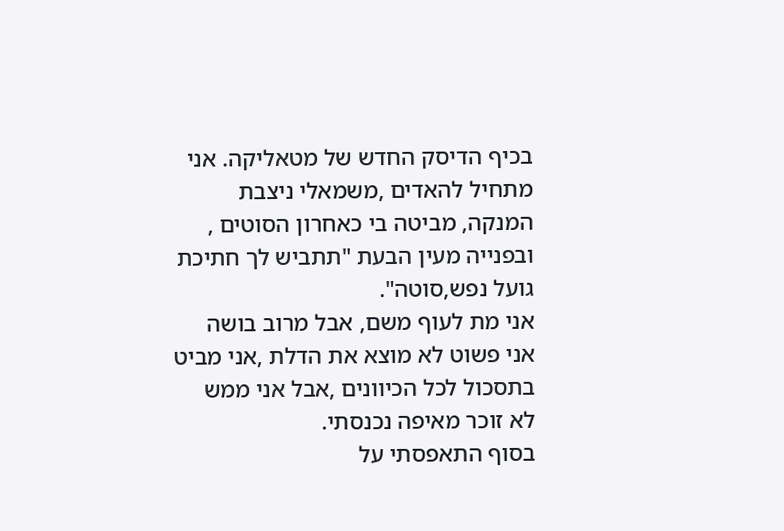בכיף הדיסק החדש של מטאליקה. אני מתחיל להאדים ,משמאלי ניצבת המנקה, מביטה בי כאחרון הסוטים , ובפנייה מעין הבעת "תתביש לך חתיכת גועל נפש,סוטה".
אני מת לעוף משם, אבל מרוב בושה אני פשוט לא מוצא את הדלת ,אני מביט בתסכול לכל הכיוונים ,אבל אני ממש לא זוכר מאיפה נכנסתי.
בסוף התאפסתי על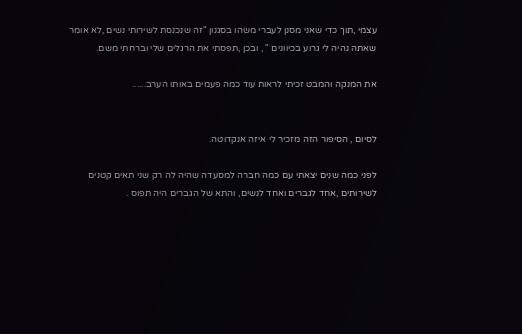עצמי ,תוך כדי שאני מסנן לעברי משהו בסגנון "זה שנכנסת לשירותי נשים ,לא אומר שאתה נהיה לי גרוע בכיוונים " , ובכן ,תפסתי את הרגלים שלי וברחתי משם.

את המנקה והמבט זכיתי לראות עוד כמה פעמים באותו הערב......


לסיום , הסיפור הזה מזכיר לי איזה אנקדוטה.

לפני כמה שנים יצאתי עם כמה חברה למסעדה שהיה לה רק שני תאים קטנים לשירותים ,אחד לגברים ואחד לנשים, והתא של הגברים היה תפוס .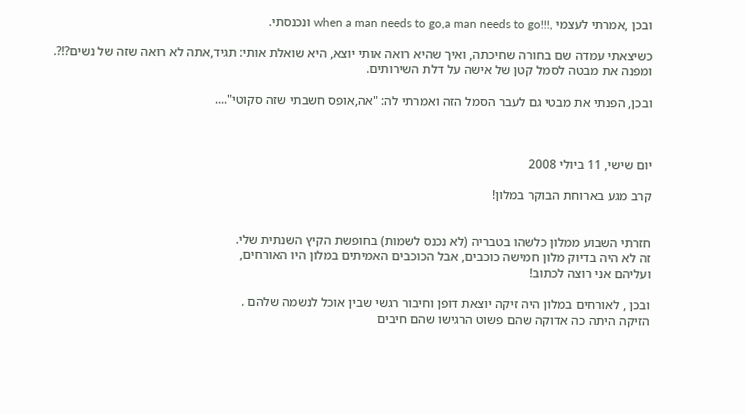ובכן ,אמרתי לעצמי ,!!!when a man needs to go,a man needs to go ונכנסתי.

כשיצאתי עמדה שם בחורה שחיכתה, ואיך שהיא רואה אותי יוצא, היא שואלת אותי: תגיד,אתה לא רואה שזה של נשים?!?. ומפנה את מבטה לסמל קטן של אישה על דלת השירותים.

ובכן, הפנתי את מבטי גם לעבר הסמל הזה ואמרתי לה: "אה,אופס חשבתי שזה סקוטי"....



יום שישי, 11 ביולי 2008

קרב מגע בארוחת הבוקר במלון!


חזרתי השבוע ממלון כלשהו בטבריה (לא נכנס לשמות) בחופשת הקיץ השנתית שלי.
זה לא היה בדיוק מלון חמישה כוכבים, אבל הכוכבים האמיתים במלון היו האורחים,
ועליהם אני רוצה לכתוב!

ובכן , לאורחים במלון היה זיקה יוצאת דופן וחיבור רגשי שבין אוכל לנשמה שלהם .
הזיקה היתה כה אדוקה שהם פשוט הרגישו שהם חיבים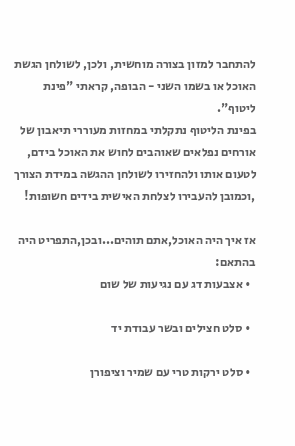להתחבר למזון בצורה מוחשית, ולכן, לשולחן הגשת האוכל או בשמו השני - הבופה, קראתי "פינת ליטוף".
בפינת הליטוף נתקלתי במחזות מעוררי תיאבון של אורחים נפלאים שאוהבים לחוש את האוכל בידם, לטעום אותו ולהחזירו לשולחן ההגשה במידת הצורך ,וכמובן להעבירו לצלחת האישית בידים חשופות!

אז איך היה האוכל,אתם תוהים...ובכן,התפריט היה בהתאם:
  • אצבעות דג עם נגיעות של שום

  • סלט חצילים ובשר עבודת יד

  • סלט ירקות טרי עם שמיר וציפורן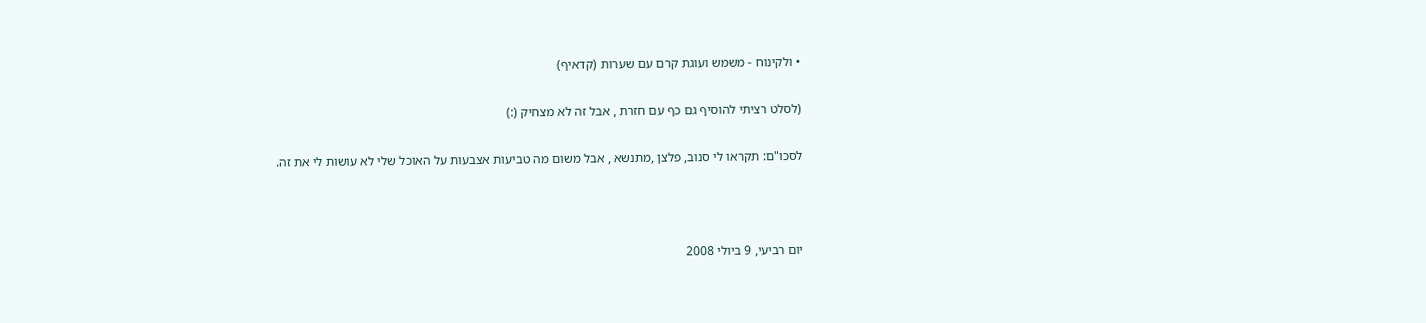• ולקינוח - משמש ועוגת קרם עם שערות (קדאיף)

(לסלט רציתי להוסיף גם כף עם חזרת , אבל זה לא מצחיק (:)

לסכו"ם: תקראו לי סנוב, פלצן ,מתנשא , אבל משום מה טביעות אצבעות על האוכל שלי לא עושות לי את זה.



יום רביעי, 9 ביולי 2008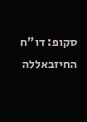סקופ: דו"ח החיזבאללה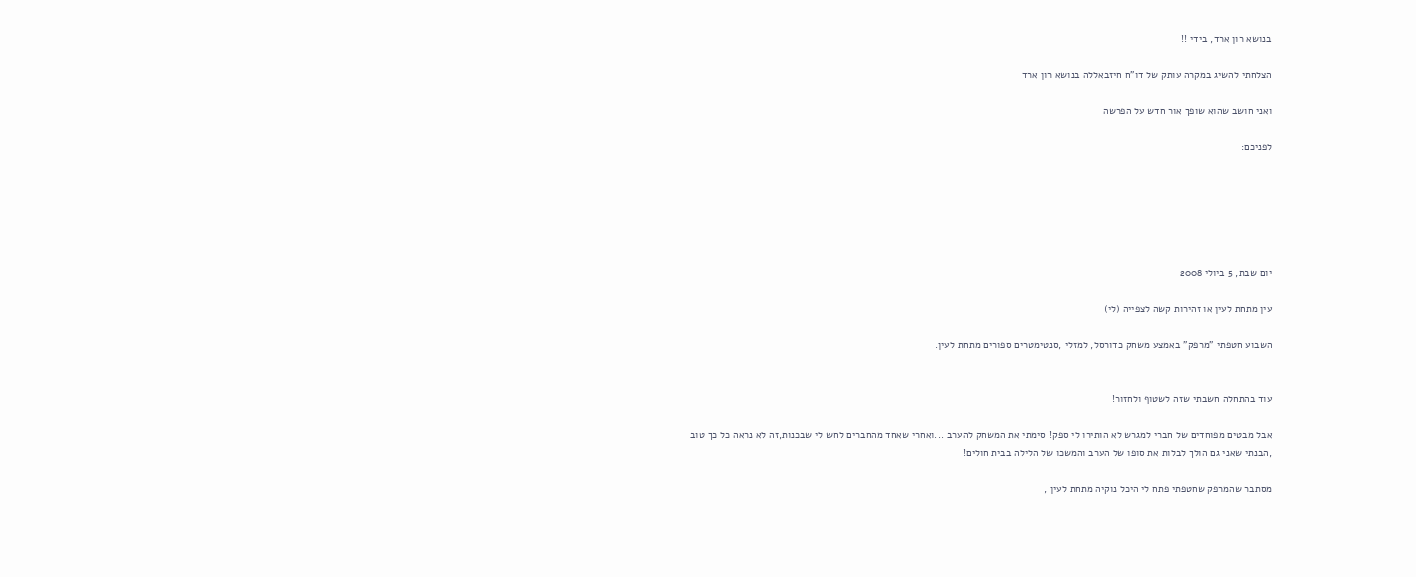בנושא רון ארד, בידי !!

הצלחתי להשיג במקרה עותק של דו"ח חיזבאללה בנושא רון ארד

ואני חושב שהוא שופך אור חדש על הפרשה

לפניכם:






יום שבת, 5 ביולי 2008

עין מתחת לעין או זהירות קשה לצפייה (לי)

השבוע חטפתי "מרפק" באמצע משחק כדורסל, למזלי ,סנטימטרים ספורים מתחת לעין.


עוד בהתחלה חשבתי שזה לשטוף ולחזור!

אבל מבטים מפוחדים של חברי למגרש לא הותירו לי ספק! סימתי את המשחק להערב ...ואחרי שאחד מהחברים לחש לי שבכנות,זה לא נראה כל כך טוב ,הבנתי שאני גם הולך לבלות את סופו של הערב והמשכו של הלילה בבית חולים!

מסתבר שהמרפק שחטפתי פתח לי היכל נוקיה מתחת לעין ,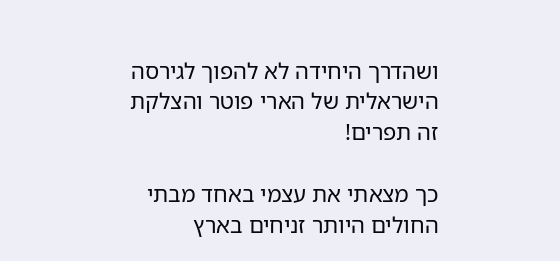ושהדרך היחידה לא להפוך לגירסה הישראלית של הארי פוטר והצלקת זה תפרים!

כך מצאתי את עצמי באחד מבתי החולים היותר זניחים בארץ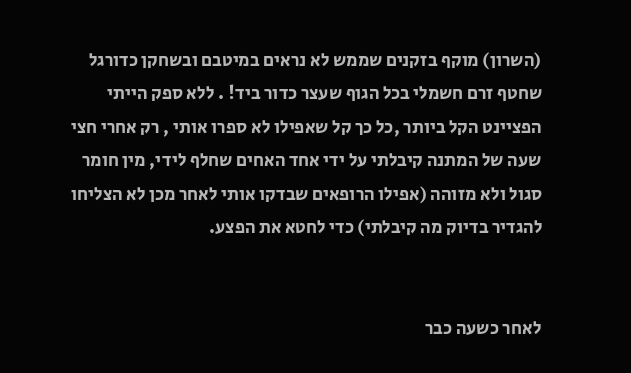(השרון) מוקף בזקנים שממש לא נראים במיטבם ובשחקן כדורגל שחטף זרם חשמלי בכל הגוף שעצר כדור ביד! . ללא ספק הייתי הפציינט הקל ביותר ,כל כך קל שאפילו לא ספרו אותי , רק אחרי חצי שעה של המתנה קיבלתי על ידי אחד האחים שחלף לידי, מין חומר סגול ולא מזוהה (אפילו הרופאים שבדקו אותי לאחר מכן לא הצליחו להגדיר בדיוק מה קיבלתי) כדי לחטא את הפצע.


לאחר כשעה כבר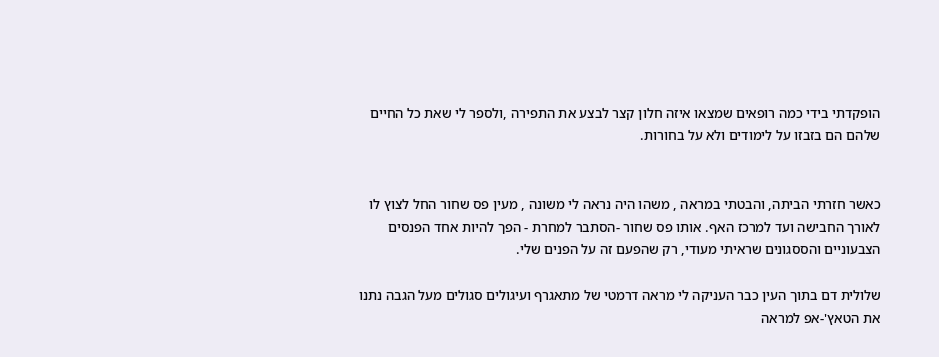הופקדתי בידי כמה רופאים שמצאו איזה חלון קצר לבצע את התפירה ,ולספר לי שאת כל החיים שלהם הם בזבזו על לימודים ולא על בחורות.


כאשר חזרתי הביתה, והבטתי במראה , משהו היה נראה לי משונה , מעין פס שחור החל לצוץ לו לאורך החבישה ועד למרכז האף. אותו פס שחור -הסתבר למחרת - הפך להיות אחד הפנסים הצבעוניים והססגונים שראיתי מעודי, רק שהפעם זה על הפנים שלי.

שלולית דם בתוך העין כבר העניקה לי מראה דרמטי של מתאגרף ועיגולים סגולים מעל הגבה נתנו את הטאץ'-אפ למראה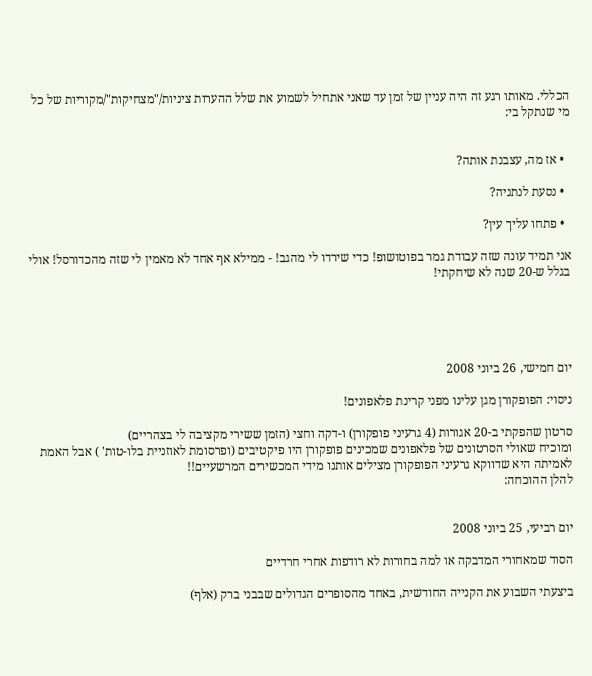הכללי. מאותו רגע זה היה עניין של זמן עד שאני אתחיל לשמוע את שלל ההערות ציניות/"מצחיקות"/מקוריות של כל מי שנתקל בי:


  • אז מה, עצבנת אותה?

  • נסעת לנתניה?

  • פתחו עליך עין?

אני תמיד עונה שזה עבודת גמר בפוטושופ! כדי שירדו לי מהגב! - ממילא אף אחד לא מאמין לי שזה מהכדורסל! אולי בגלל ש-20 שנה לא שיחקתי!





יום חמישי, 26 ביוני 2008

ניסוי: הפופקורן מגן עלינו מפני קרינת פלאפונים!

סרטון שהפקתי ב-20 אגורות (4 גרעיני פופקורן) ו-דקה וחצי (הזמן ששירי מקציבה לי בצהריים)
ומוכיח שאולי הסרטונים של פלאפונים שמכינים פופקורן היו פיקטיבים (ופרסומת לאוזניית בלו-טות' ) אבל האמת לאמיתה היא שדווקא גרעיני הפופקורן מצילים אותנו מידי המכשירים המרשעיים!!
להלן ההוכחה:


יום רביעי, 25 ביוני 2008

הסוד שמאחורי המדבקה או למה בחורות לא רודפות אחרי חרדיים

ביצעתי השבוע את הקנייה החודשית, באחד מהסופרים הגדולים שבבני ברק (אלף)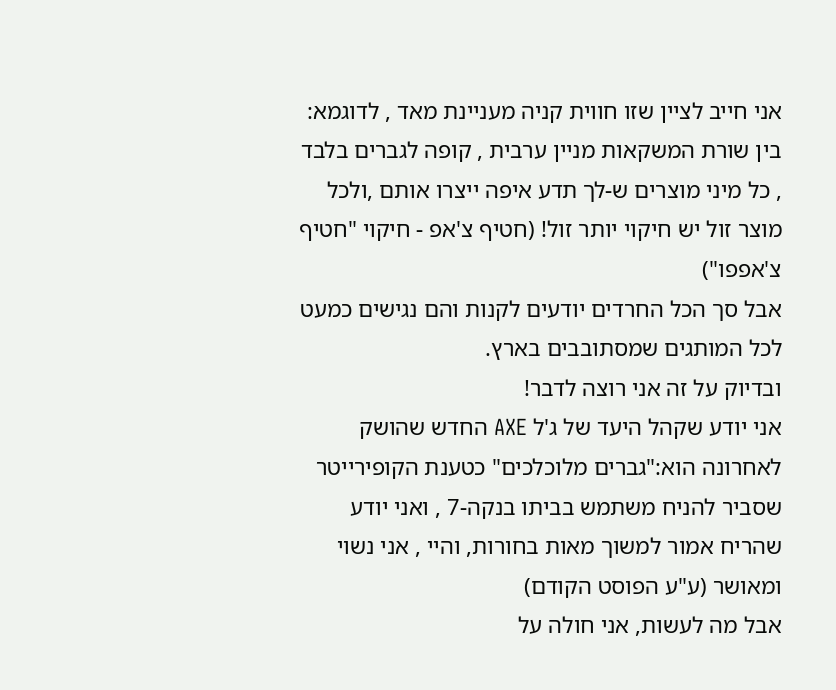אני חייב לציין שזו חווית קניה מעניינת מאד , לדוגמא: בין שורת המשקאות מניין ערבית , קופה לגברים בלבד , כל מיני מוצרים ש-לך תדע איפה ייצרו אותם ,ולכל מוצר זול יש חיקוי יותר זול! (חטיף צ'אפ - חיקוי "חטיף צ'אפפו")
אבל סך הכל החרדים יודעים לקנות והם נגישים כמעט לכל המותגים שמסתובבים בארץ.
ובדיוק על זה אני רוצה לדבר!
אני יודע שקהל היעד של ג'ל AXE החדש שהושק לאחרונה הוא:"גברים מלוכלכים" כטענת הקופירייטר שסביר להניח משתמש בביתו בנקה-7 , ואני יודע שהריח אמור למשוך מאות בחורות, והיי , אני נשוי ומאושר (ע"ע הפוסט הקודם)
אבל מה לעשות, אני חולה על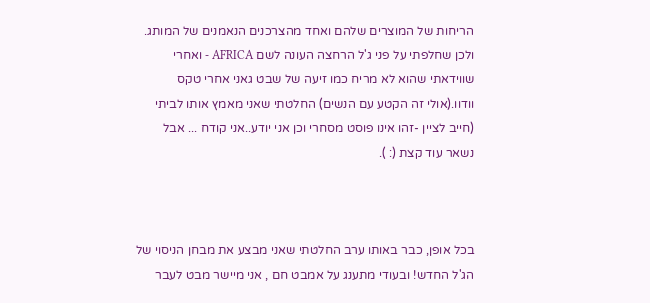הריחות של המוצרים שלהם ואחד מהצרכנים הנאמנים של המותג.
ולכן שחלפתי על פני ג'ל הרחצה העונה לשם AFRICA - ואחרי שווידאתי שהוא לא מריח כמו זיעה של שבט גאני אחרי טקס וודוו.(אולי זה הקטע עם הנשים) החלטתי שאני מאמץ אותו לביתי (חייב לציין -זהו אינו פוסט מסחרי וכן אני יודע..אני קודח ... אבל נשאר עוד קצת (: ).



בכל אופן, כבר באותו ערב החלטתי שאני מבצע את מבחן הניסוי של הג'ל החדש! ובעודי מתענג על אמבט חם , אני מיישר מבט לעבר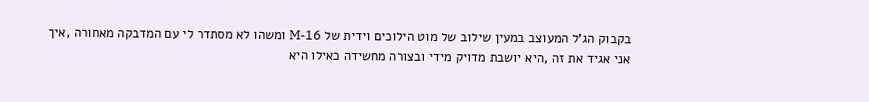בקבוק הג'ל המעוצב במעין שילוב של מוט הילוכים וידית של M-16 ומשהו לא מסתדר לי עם המדבקה מאחורה ,איך אני אגיד את זה ,היא יושבת מדויק מידי ובצורה מחשידה כאילו היא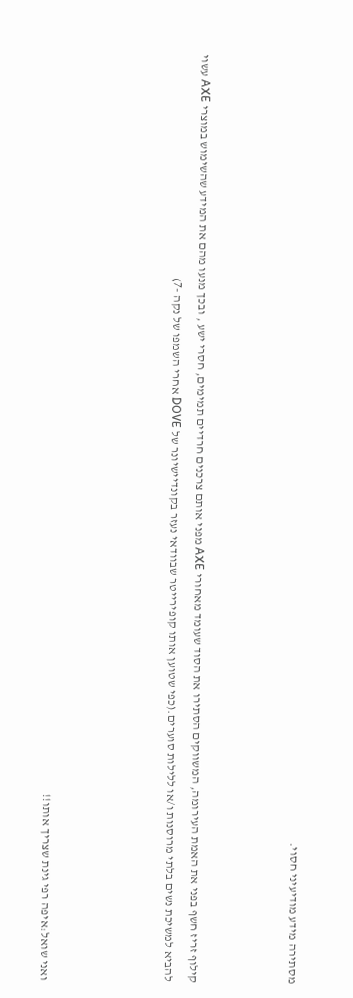מסתירה מידע מודיעיני חסוי.



קילוף זריז חשף בפני את האמת העירומה, המשווקים הסתירו את הסוד שעומד מאחורי AXE מפני אותם צרכנים חרדיים תמימים, חסרי ישע , ובכך מנעו מהם את המידע שהשימוש במוצרי AXE עשוי להביא למשיכת נשים בלתי מרוסנות ו/או ללילות סוערים.(כפי שטוען אותו קופירייטר שבוודאי נעזר בקונדיישיונר של DOVE אחרי השמפו של נקה -7)




ואני שואל:איפה רפי גינת שצריך אותו!!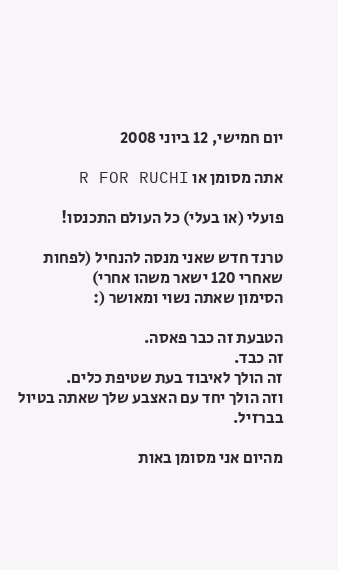יום חמישי, 12 ביוני 2008

אתה מסומן או R FOR RUCHI

פועלי (או בעלי) כל העולם התכנסו!

טרנד חדש שאני מנסה להנחיל (לפחות שאחרי 120 ישאר משהו אחרי)
הסימון שאתה נשוי ומאושר (:

הטבעת זה כבר פאסה.
זה כבד.
זה הולך לאיבוד בעת שטיפת כלים.
וזה הולך יחד עם האצבע שלך שאתה בטיול בברזיל.

מהיום אני מסומן באות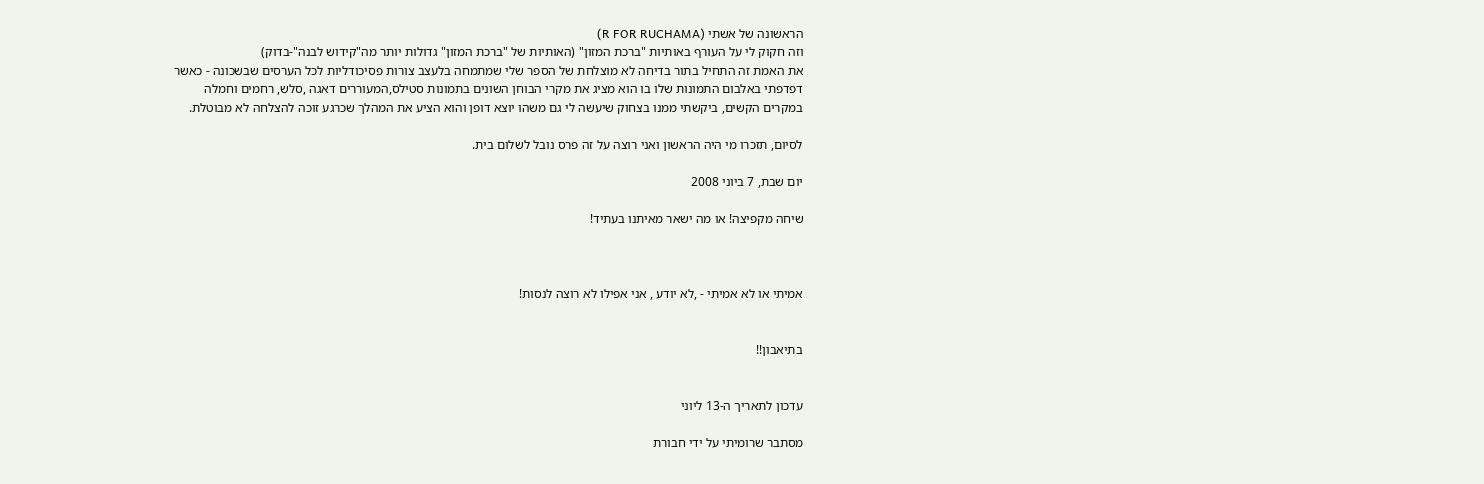הראשונה של אשתי (R FOR RUCHAMA)
וזה חקוק לי על העורף באותיות "ברכת המזון" (האותיות של "ברכת המזון" גדולות יותר מה"קידוש לבנה"-בדוק)
את האמת זה התחיל בתור בדיחה לא מוצלחת של הספר שלי שמתמחה בלעצב צורות פסיכודליות לכל הערסים שבשכונה - כאשר דפדפתי באלבום התמונות שלו בו הוא מציג את מקרי הבוחן השונים בתמונות סטילס,המעוררים דאגה ,סלש, רחמים וחמלה במקרים הקשים, ביקשתי ממנו בצחוק שיעשה לי גם משהו יוצא דופן והוא הציע את המהלך שכרגע זוכה להצלחה לא מבוטלת.

לסיום, תזכרו מי היה הראשון ואני רוצה על זה פרס נובל לשלום בית.

יום שבת, 7 ביוני 2008

שיחה מקפיצה! או מה ישאר מאיתנו בעתיד!



אמיתי או לא אמיתי - ,לא יודע , אני אפילו לא רוצה לנסות!


בתיאבון!!


עדכון לתאריך ה-13 ליוני

מסתבר שרומיתי על ידי חבורת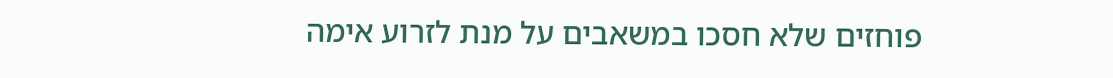פוחזים שלא חסכו במשאבים על מנת לזרוע אימה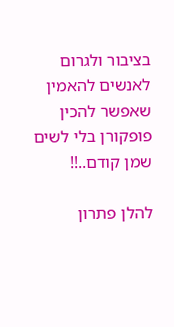בציבור ולגרום לאנשים להאמין שאפשר להכין פופקורן בלי לשים שמן קודם..!!

להלן פתרון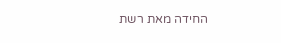החידה מאת רשת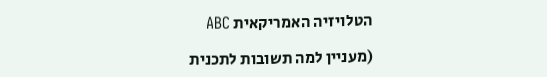הטלויזיה האמריקאית ABC

(מעניין למה תשובות לתכנית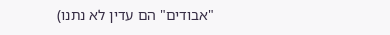"אבודים" הם עדין לא נתנו)